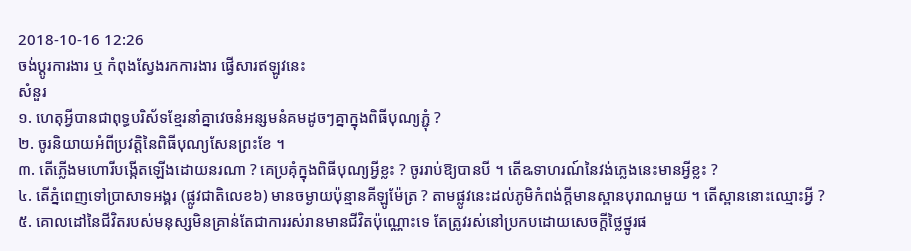2018-10-16 12:26
ចង់ប្តូរការងារ ឬ កំពុងស្វែងរកការងារ ផ្វើសារឥឡូវនេះ
សំនួរ
១. ហេតុអ្វីបានជាពុទ្ធបរិស័ទខ្មែរនាំគ្នាវេចនំអន្សមនំគមដូចៗគ្នាក្នុងពិធីបុណ្យភ្ជុំ ?
២. ចូរនិយាយអំពីប្រវត្តិនៃពិធីបុណ្យសែនព្រះខែ ។
៣. តើភ្លើងមហោរីបង្កើតឡើងដោយនរណា ? គេប្រគុំក្នុងពិធីបុណ្យអ្វីខ្លះ ? ចូររាប់ឱ្យបានបី ។ តើឩទាហរណ៍នៃវង់ភ្លេងនេះមានអ្វីខ្លះ ?
៤. តើភ្នំពេញទៅប្រាសាទអង្គរ (ផ្លូវជាតិលេខ៦) មានចម្ងាយប៉ុន្មានគីឡូម៉ែត្រ ? តាមផ្លូវនេះដល់ភូមិកំពង់ក្តីមានស្ពានបុរាណមួយ ។ តើស្ពាននោះឈ្មោះអ្វី ?
៥. គោលដៅនៃជីវិតរបស់មនុស្សមិនគ្រាន់តែជាការរស់រានមានជីវិតប៉ុណ្ណោះទេ តែត្រូវរស់នៅប្រកបដោយសេចក្តីថ្លៃថ្នូរផ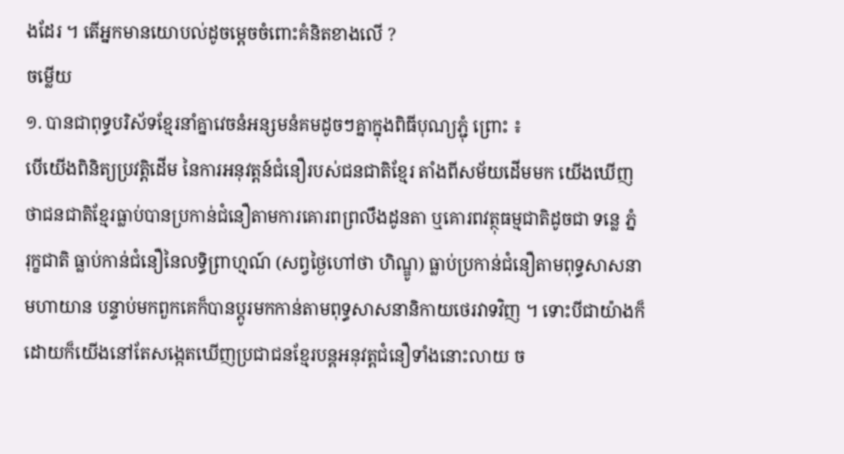ងដែរ ។ តើអ្នកមានយោបល់ដូចម្តេចចំពោះគំនិតខាងលើ ?
ចម្លើយ
១. បានជាពុទ្ធបរិស័ទខ្មែរនាំគ្នាវេចនំអន្សមនំគមដូចៗគ្នាក្នុងពិធីបុណ្យភ្ជុំ ព្រោះ ៖
បើយើងពិនិត្យប្រវត្តិដើម នៃការអនុវត្តន៍ជំនឿរបស់ជនជាតិខ្មែរ តាំងពីសម័យដើមមក យើងឃើញថាជនជាតិខ្មែរធ្លាប់បានប្រកាន់ជំនឿតាមការគោរពព្រលឹងដូនតា ឬគោរពវត្ថុធម្មជាតិដូចជា ទន្លេ ភ្នំ រុក្ខជាតិ ធ្លាប់កាន់ជំនឿនៃលទ្ធិព្រាហ្មណ៍ (សព្វថ្ងៃហៅថា ហិណ្ឌូ) ធ្លាប់ប្រកាន់ជំនឿតាមពុទ្ធសាសនាមហាយាន បន្ទាប់មកពួកគេក៏បានប្តូរមកកាន់តាមពុទ្ធសាសនានិកាយថេរវាទវិញ ។ ទោះបីជាយ៉ាងក៏ដោយក៏យើងនៅតែសង្កេតឃើញប្រជាជនខ្មែរបន្តអនុវត្តជំនឿទាំងនោះលាយ ច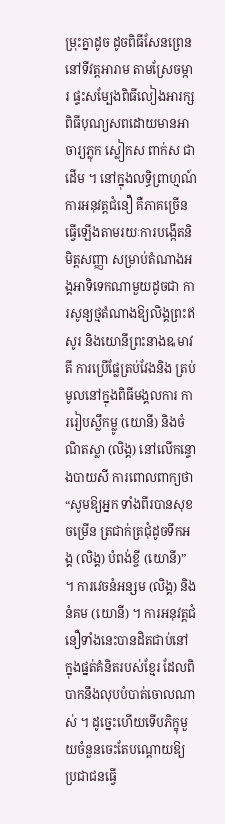ម្រុះគ្នាដូច ដូចពិធីសែនព្រេននៅទីវត្តអារាម តាមស្រែចម្ការ ផ្ទះសម្បែងពិធីលៀងអារក្ស ពិធីបុណ្យសពដោយមានអាចារ្យភ្លុក ស្លៀកស ពាក់ស ជាដើម ។ នៅក្នុងលទ្ធិព្រាហ្មណ៍ការអនុវត្តជំនឿ គឺភាគច្រើនធ្វើឡើងតាមរយៈការបង្កើតនិមិត្តសញ្ញា សម្រាប់តំណាងអង្គអាទិទេកណាមួយដូចជា ការសូន្យថ្មតំណាងឱ្យលិង្គព្រះឥសូរ និងយោនីព្រះនាងឩមាវតី ការប្រើផ្លែត្រប់វែងនិង ត្រប់មូលនៅក្នុងពិធីមង្គលការ ការរៀបស្លឹកម្លូ (យោនី) និងចំណិតស្លា (លិង្គ) នៅលើកន្ទោងបាយសី ការពោលពាក្យថា “សូមឱ្យអ្នក ទាំងពីរបានសុខចម្រើន ត្រជាក់ត្រជុំដូចទឹកអង្គ (លិង្គ) បំពង់ខ្ចី (យោនី)” ។ ការវេចនំអន្សម (លិង្គ) និងនំគម (យោនី) ។ ការអនុវត្តជំនឿទាំងនេះបានដិតជាប់នៅក្នុងផ្នត់គំនិតរបស់ខ្មែរ ដែលពិបាកនឹងលុបបំបាត់ចោលណាស់ ។ ដូច្នេះហើយទើបភិក្ខុមួយចំនួនចេះតែបណ្តោយឱ្យប្រជាជនធ្វើ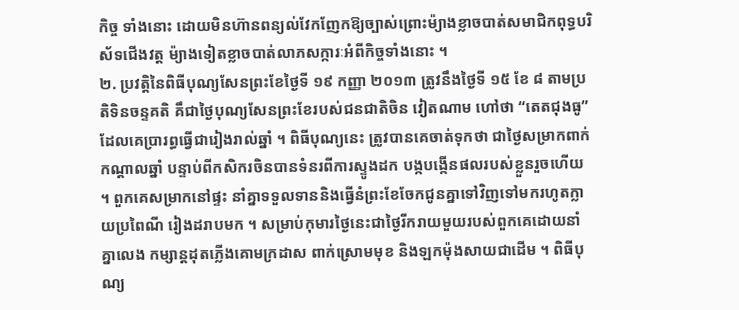កិច្ច ទាំងនោះ ដោយមិនហ៊ានពន្យល់វែកញែកឱ្យច្បាស់ព្រោះម៉្យាងខ្លាចបាត់សមាជិកពុទ្ធបរិស័ទជើងវត្ត ម៉្យាងទៀតខ្លាចបាត់លាភសក្ការៈអំពីកិច្ចទាំងនោះ ។
២. ប្រវត្តិនៃពិធីបុណ្យសែនព្រះខែថ្ងៃទី ១៩ កញ្ញា ២០១៣ ត្រូវនឹងថ្ងៃទី ១៥ ខែ ៨ តាមប្រតិទិនចន្ទគតិ គឹជាថ្ងៃបុណ្យសែនព្រះខែរបស់ជនជាតិចិន វៀតណាម ហៅថា “តេតជុងធូ” ដែលគេប្រារព្ធធ្វើជារៀងរាល់ឆ្នាំ ។ ពិធីបុណ្យនេះ ត្រូវបានគេចាត់ទុកថា ជាថ្ងៃសម្រាកពាក់កណ្តាលឆ្នាំ បន្ទាប់ពីកសិករចិនបានទំនរពីការស្ទូងដក បង្កបង្កើនផលរបស់ខ្លួនរួចហើយ ។ ពួកគេសម្រាកនៅផ្ទះ នាំគ្នាទទួលទាននិងធ្វើនំព្រះខែចែកជូនគ្នាទៅវិញទៅមករហូតក្លាយប្រពៃណី រៀងដរាបមក ។ សម្រាប់កុមារថ្ងៃនេះជាថ្ងៃរីករាយមួយរបស់ពួកគេដោយនាំគ្នាលេង កម្សាន្តដុតភ្លើងគោមក្រដាស ពាក់ស្រោមមុខ និងឡកម៉ុងសាយជាដើម ។ ពិធីបុណ្យ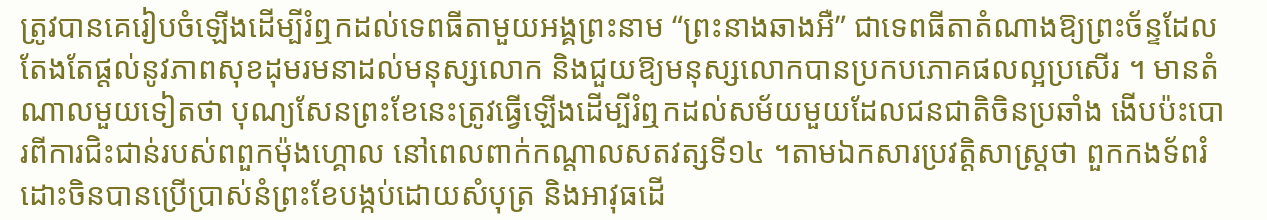ត្រូវបានគេរៀបចំឡើងដើម្បីរំឮកដល់ទេពធីតាមួយអង្គព្រះនាម “ព្រះនាងឆាងអឺ” ជាទេពធីតាតំណាងឱ្យព្រះច័ន្ទដែលតែងតែផ្តល់នូវភាពសុខដុមរមនាដល់មនុស្សលោក និងជួយឱ្យមនុស្សលោកបានប្រកបភោគផលល្អប្រសើរ ។ មានតំណាលមួយទៀតថា បុណ្យសែនព្រះខែនេះត្រូវធ្វើឡើងដើម្បីរំឮកដល់សម័យមួយដែលជនជាតិចិនប្រឆាំង ងើបប៉ះបោរពីការជិះជាន់របស់ពពួកម៉ុងហ្គោល នៅពេលពាក់កណ្តាលសតវត្សទី១៤ ។តាមឯកសារប្រវត្តិសាស្រ្តថា ពួកកងទ័ពរំដោះចិនបានប្រើប្រាស់នំព្រះខែបង្កប់ដោយសំបុត្រ និងអាវុធដើ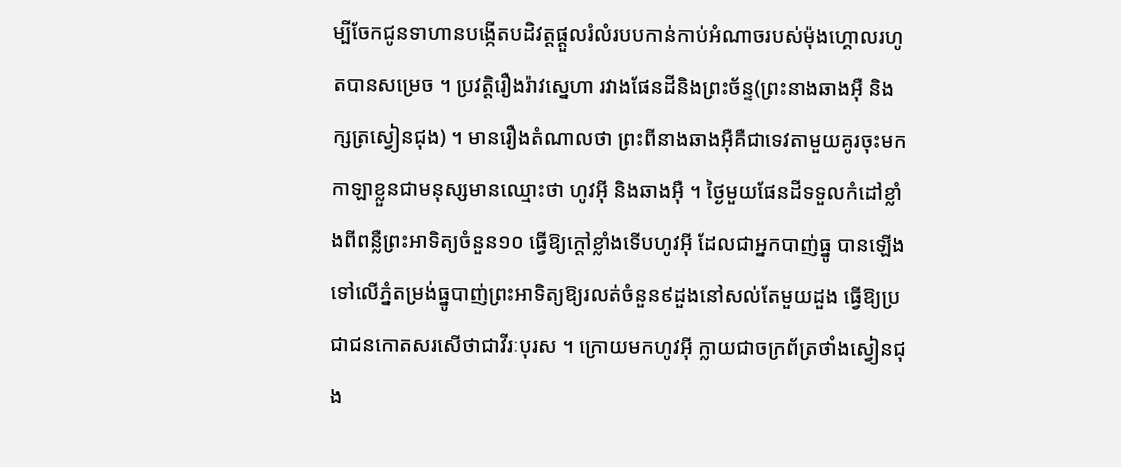ម្បីចែកជូនទាហានបង្កើតបដិវត្តផ្តួលរំលំរបបកាន់កាប់អំណាចរបស់ម៉ុងហ្គោលរហូតបានសម្រេច ។ ប្រវត្តិរឿងរ៉ាវស្នេហា រវាងផែនដីនិងព្រះច័ន្ទ(ព្រះនាងឆាងអ៊ឺ និងក្សត្រស្វៀនជុង) ។ មានរឿងតំណាលថា ព្រះពីនាងឆាងអ៊ឺគឺជាទេវតាមួយគូរចុះមកកាឡាខ្លួនជាមនុស្សមានឈ្មោះថា ហូវអ៊ី និងឆាងអ៊ឺ ។ ថ្ងៃមួយផែនដីទទួលកំដៅខ្លាំងពីពន្លឺព្រះអាទិត្យចំនួន១០ ធ្វើឱ្យក្តៅខ្លាំងទើបហូវអ៊ី ដែលជាអ្នកបាញ់ធ្នូ បានឡើងទៅលើភ្នំតម្រង់ធ្នូបាញ់ព្រះអាទិត្យឱ្យរលត់ចំនួន៩ដួងនៅសល់តែមួយដួង ធ្វើឱ្យប្រជាជនកោតសរសើថាជាវីរៈបុរស ។ ក្រោយមកហូវអ៊ី ក្លាយជាចក្រព័ត្រថាំងស្វៀនជុង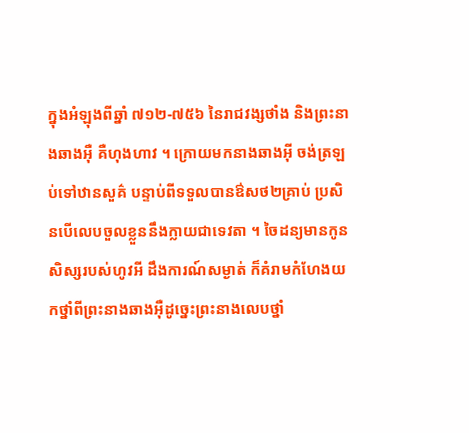ក្នុងអំឡុងពីឆ្នាំ ៧១២-៧៥៦ នៃរាជវង្សថាំង និងព្រះនាងឆាងអ៊ឺ គឺហុងហាវ ។ ក្រោយមកនាងឆាងអ៊ី ចង់ត្រឡប់ទៅឋានសួគ៌ បន្ទាប់ពីទទួលបានឳសថ២គ្រាប់ ប្រសិនបើលេបចួលខ្លួននឹងក្លាយជាទេវតា ។ ចៃដន្យមានកូនសិស្សរបស់ហូវអី ដឹងការណ៍សម្ងាត់ ក៏គំរាមកំហែងយកថ្នាំពីព្រះនាងឆាងអ៊ឺដូច្នេះព្រះនាងលេបថ្នាំ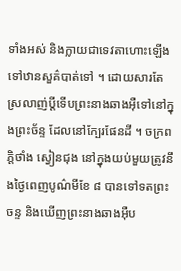ទាំងអស់ និងក្លាយជាទេវតាហោះឡើងទៅឋានសួគ៌បាត់ទៅ ។ ដោយសារតែស្រលាញ់ប្តីទើបព្រះនាងឆាងអ៊ឺទៅនៅក្នុងព្រះច័ន្ទ ដែលនៅក្បែរផែនដី ។ ចក្រពភ្តិថាំង ស្វៀនជុង នៅក្នុងយប់មួយត្រូវនឹងថ្ងៃពេញបូណ៌មីខែ ៨ បានទៅទតព្រះចន្ទ និងឃើញព្រះនាងឆាងអ៊ឺប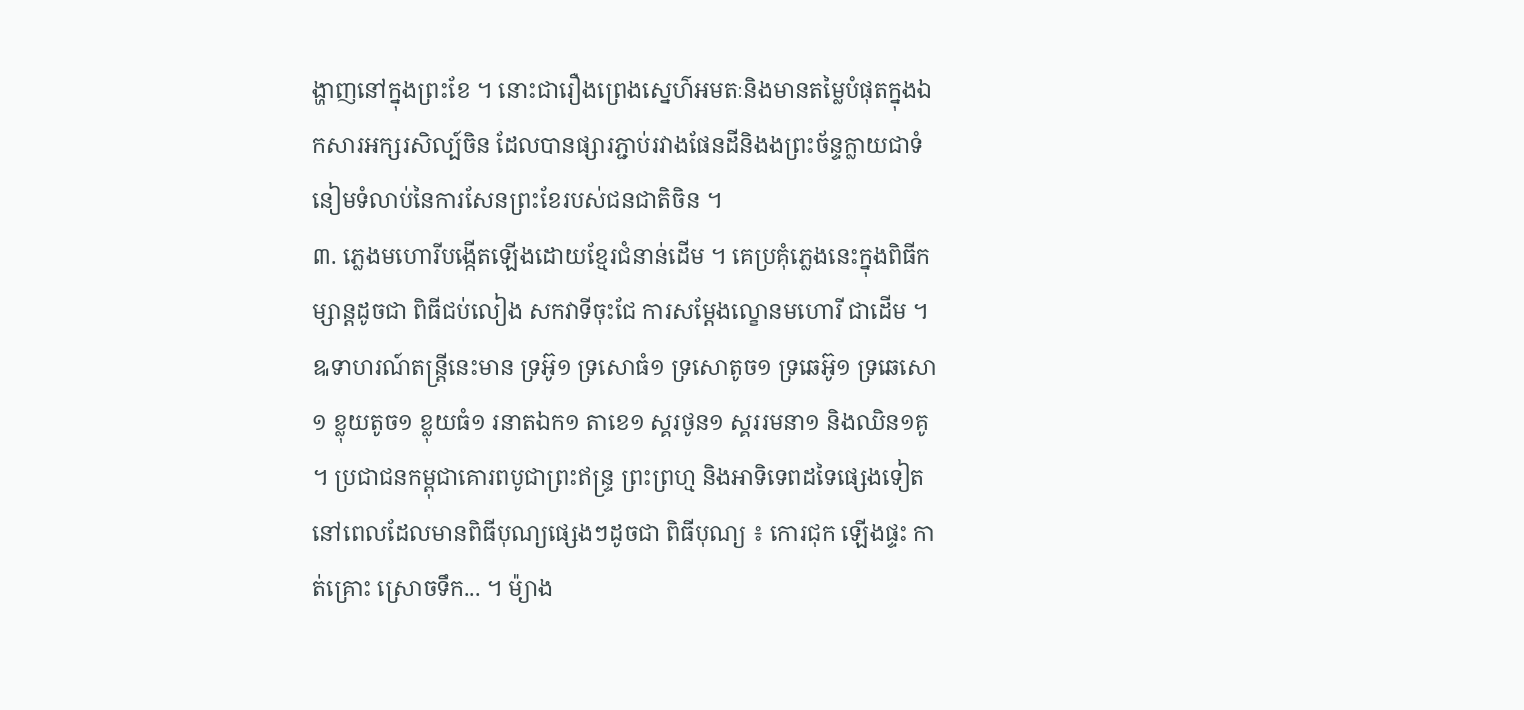ង្ហាញនៅក្នុងព្រះខែ ។ នោះជារឿងព្រេងស្នេហ៌អមតៈនិងមានតម្លៃបំផុតក្នុងឯកសារអក្សរសិល្ប៍ចិន ដែលបានផ្សារភ្ជាប់រវាងផែនដីនិងងព្រះច័ន្ទក្លាយជាទំនៀមទំលាប់នៃការសែនព្រះខែរបស់ជនជាតិចិន ។
៣. ភ្លេងមហោរីបង្កើតឡើងដោយខ្មែរជំនាន់ដើម ។ គេប្រគុំភ្លេងនេះក្នុងពិធីកម្សាន្តដូចជា ពិធីជប់លៀង សកវាទីចុះជែ ការសម្តែងល្ខោនមហោរី ជាដើម ។ ឩទាហរណ៍តន្ត្រីនេះមាន ទ្រអ៊ូ១ ទ្រសោធំ១ ទ្រសោតូច១ ទ្រឆេអ៊ូ១ ទ្រឆេសោ១ ខ្លុយតូច១ ខ្លុយធំ១ រនាតឯក១ តាខេ១ ស្គរថូន១ ស្គររមនា១ និងឈិន១គូ ។ ប្រជាជនកម្ពុជាគោរពបូជាព្រះឥន្រ្ទ ព្រះព្រហ្ម និងអាទិទេពដទៃផ្សេងទៀតនៅពេលដែលមានពិធីបុណ្យផ្សេងៗដូចជា ពិធីបុណ្យ ៖ កោរជុក ឡើងផ្ទះ កាត់គ្រោះ ស្រោចទឹក... ។ ម៉្យាង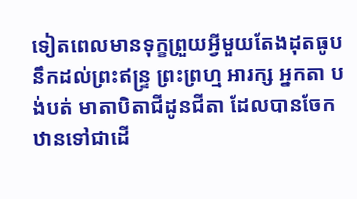ទៀតពេលមានទុក្ខព្រួយអ្វីមួយតែងដុតធូបនឹកដល់ព្រះឥន្រ្ទ ព្រះព្រហ្ម អារក្ស អ្នកតា បង់បត់ មាតាបិតាជីដូនជីតា ដែលបានចែកឋានទៅជាដើ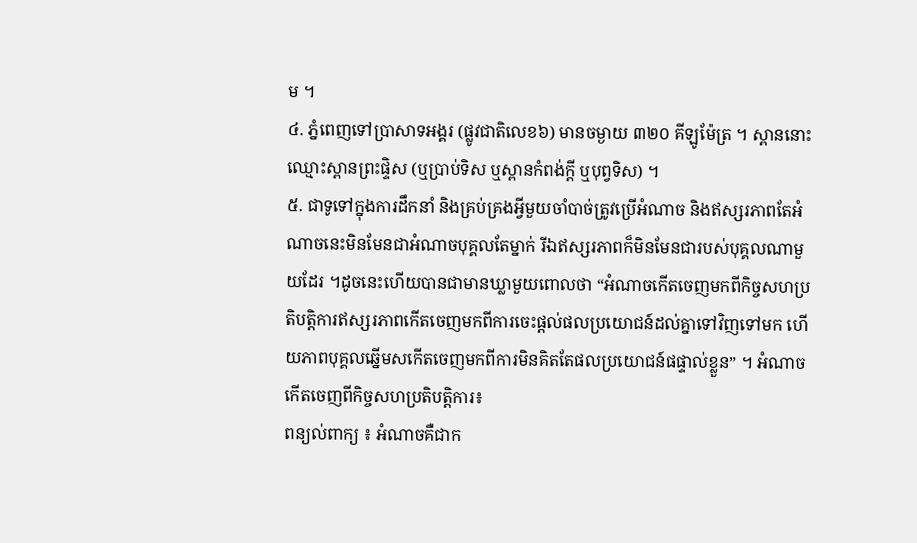ម ។
៤. ភ្នំពេញទៅប្រាសាទអង្គរ (ផ្លូវជាតិលេខ៦) មានចម្ងាយ ៣២០ គីឡូម៉ែត្រ ។ ស្ពាននោះឈ្មោះស្ពានព្រះផ្ទិស (ឬប្រាប់ទិស ឬស្ពានកំពង់ក្តី ឬបុព្វទិស) ។
៥. ជាទូទៅក្នុងការដឹកនាំ និងគ្រប់គ្រងអ្វីមួយចាំបាច់ត្រូវប្រើអំណាច និងឥស្សរភាពតែអំណាចនេះមិនមែនជាអំណាចបុគ្គលតែម្នាក់ រីឯឥស្សរភាពក៏មិនមែនជារបស់បុគ្គលណាមួយដែរ ។ដូចនេះហើយបានជាមានឃ្លាមួយពោលថា “អំណាចកើតចេញមកពីកិច្ចសហប្រតិបត្តិការឥស្សរភាពកើតចេញមកពីការចេះផ្តល់ផលប្រយោជន៍ដល់គ្នាទៅវិញទៅមក ហើយភាពបុគ្គលឆ្នើមសកើតចេញមកពីការមិនគិតតែផលប្រយោជន៍ផផ្ទាល់ខ្លួន” ។ អំណាចកើតចេញពីកិច្ចសហប្រតិបត្តិការ៖
ពន្យល់ពាក្យ ៖ អំណាចគឺជាក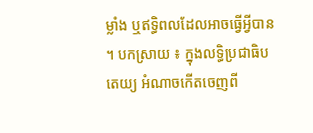ម្លាំង ឬឥទ្ធិពលដែលអាចធ្វើអ្វីបាន ។ បកស្រាយ ៖ ក្នុងលទ្ធិប្រជាធិបតេយ្យ អំណាចកើតចេញពី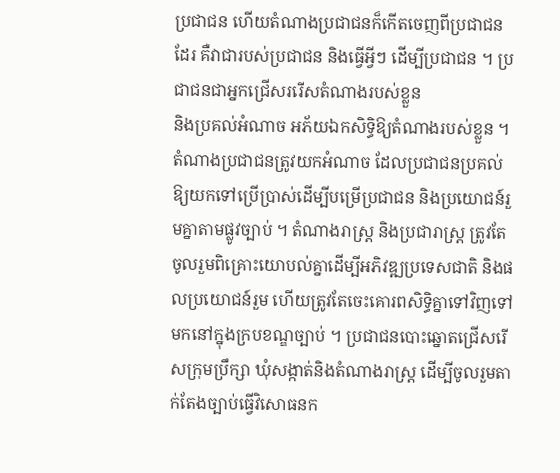ប្រជាជន ហើយតំណាងប្រជាជនក៏កើតចេញពីប្រជាជនដែរ គឺវាជារបស់ប្រជាជន និងធ្វើអ្វីៗ ដើម្បីប្រជាជន ។ ប្រជាជនជាអ្នកជ្រើសររើសតំណាងរបស់ខ្លួន
និងប្រគល់អំណាច អភ័យឯកសិទ្ធិឱ្យតំណាងរបស់ខ្លួន ។ តំណាងប្រជាជនត្រូវយកអំណាច ដែលប្រជាជនប្រគល់ឱ្យយកទៅប្រើប្រាស់ដើម្បីបម្រើប្រជាជន និងប្រយោជន៍រួមគ្នាតាមផ្លូវច្បាប់ ។ តំណាងរាស្រ្ត និងប្រជារាស្រ្ត ត្រូវតែចូលរួមពិគ្រោះយោបល់គ្នាដើម្បីអភិវឌ្ឍប្រទេសជាតិ និងផលប្រយោជន៍រួម ហើយត្រូវតែចេះគោរពសិទ្ធិគ្នាទៅវិញទៅមកនៅក្នុងក្របខណ្ឌច្បាប់ ។ ប្រជាជនបោះឆ្នោតជ្រើសរើសក្រុមប្រឹក្សា ឃុំសង្កាត់និងតំណាងរាស្ត្រ ដើម្បីចូលរួមតាក់តែងច្បាប់ធ្វើវិសោធនក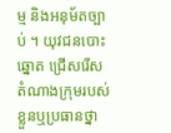ម្ម និងអនុម័តច្បាប់ ។ យុវជនបោះឆ្នោត ជ្រើសរើសតំណាងក្រុមរបស់ខ្លួនឬប្រធានថ្នា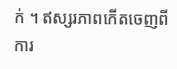ក់ ។ ឥស្សរភាពកើតចេញពីការ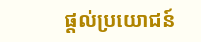ផ្តល់ប្រយោជន៍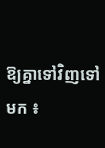ឱ្យគ្នាទៅវិញទៅមក ៖